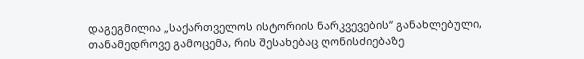დაგეგმილია „საქართველოს ისტორიის ნარკვევების“ განახლებული, თანამედროვე გამოცემა, რის შესახებაც ღონისძიებაზე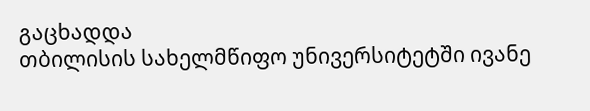გაცხადდა
თბილისის სახელმწიფო უნივერსიტეტში ივანე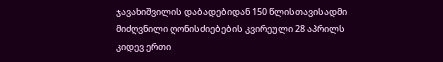ჯავახიშვილის დაბადებიდან 150 წლისთავისადმი მიძღვნილი ღონისძიებების კვირეული 28 აპრილს კიდევ ერთი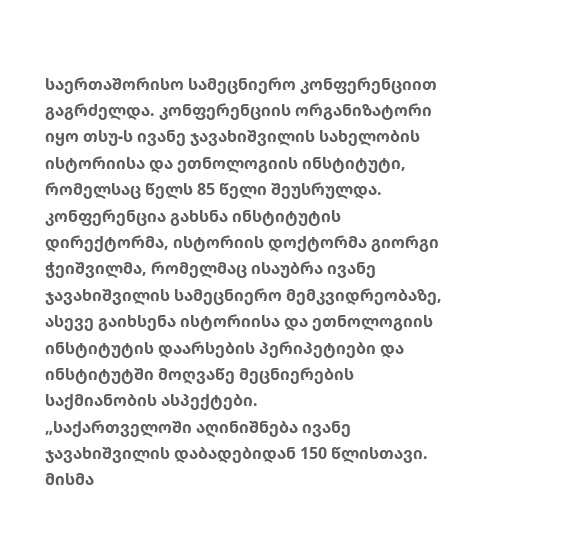საერთაშორისო სამეცნიერო კონფერენციით გაგრძელდა. კონფერენციის ორგანიზატორი იყო თსუ-ს ივანე ჯავახიშვილის სახელობის ისტორიისა და ეთნოლოგიის ინსტიტუტი, რომელსაც წელს 85 წელი შეუსრულდა.
კონფერენცია გახსნა ინსტიტუტის დირექტორმა, ისტორიის დოქტორმა გიორგი ჭეიშვილმა, რომელმაც ისაუბრა ივანე ჯავახიშვილის სამეცნიერო მემკვიდრეობაზე, ასევე გაიხსენა ისტორიისა და ეთნოლოგიის ინსტიტუტის დაარსების პერიპეტიები და ინსტიტუტში მოღვაწე მეცნიერების საქმიანობის ასპექტები.
„საქართველოში აღინიშნება ივანე ჯავახიშვილის დაბადებიდან 150 წლისთავი. მისმა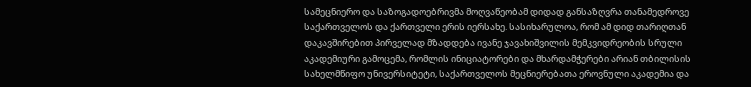სამეცნიერო და საზოგადოებრივმა მოღვაწეობამ დიდად განსაზღვრა თანამედროვე საქართველოს და ქართველი ერის იერსახე. სასიხარულოა, რომ ამ დიდ თარიღთან დაკავშირებით პირველად მზადდება ივანე ჯავახიშვილის მემკვიდრეობის სრული აკადემიური გამოცემა, რომლის ინიციატორები და მხარდამჭერები არიან თბილისის სახელმწიფო უნივერსიტეტი, საქართველოს მეცნიერებათა ეროვნული აკადემია და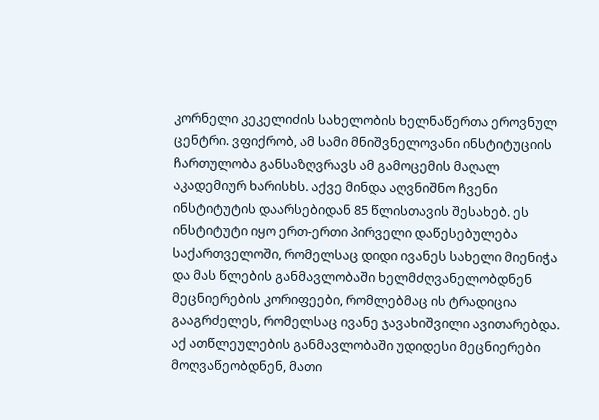კორნელი კეკელიძის სახელობის ხელნაწერთა ეროვნულ ცენტრი. ვფიქრობ, ამ სამი მნიშვნელოვანი ინსტიტუციის ჩართულობა განსაზღვრავს ამ გამოცემის მაღალ აკადემიურ ხარისხს. აქვე მინდა აღვნიშნო ჩვენი ინსტიტუტის დაარსებიდან 85 წლისთავის შესახებ. ეს ინსტიტუტი იყო ერთ-ერთი პირველი დაწესებულება საქართველოში, რომელსაც დიდი ივანეს სახელი მიენიჭა და მას წლების განმავლობაში ხელმძღვანელობდნენ მეცნიერების კორიფეები, რომლებმაც ის ტრადიცია გააგრძელეს, რომელსაც ივანე ჯავახიშვილი ავითარებდა. აქ ათწლეულების განმავლობაში უდიდესი მეცნიერები მოღვაწეობდნენ, მათი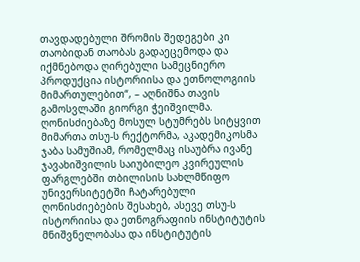თავდადებული შრომის შედეგები კი თაობიდან თაობას გადაეცემოდა და იქმნებოდა ღირებული სამეცნიერო პროდუქცია ისტორიისა და ეთნოლოგიის მიმართულებით“, – აღნიშნა თავის გამოსვლაში გიორგი ჭეიშვილმა.
ღონისძიებაზე მოსულ სტუმრებს სიტყვით მიმართა თსუ-ს რექტორმა, აკადემიკოსმა ჯაბა სამუშიამ, რომელმაც ისაუბრა ივანე ჯავახიშვილის საიუბილეო კვირეულის ფარგლებში თბილისის სახლმწიფო უნივერსიტეტში ჩატარებული ღონისძიებების შესახებ, ასევე თსუ-ს ისტორიისა და ეთნოგრაფიის ინსტიტუტის მნიშვნელობასა და ინსტიტუტის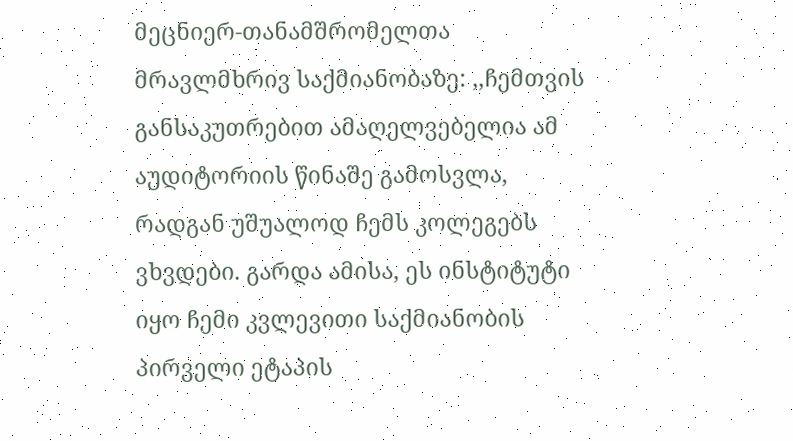მეცნიერ-თანამშრომელთა მრავლმხრივ საქმიანობაზე: ,,ჩემთვის განსაკუთრებით ამაღელვებელია ამ აუდიტორიის წინაშე გამოსვლა, რადგან უშუალოდ ჩემს კოლეგებს ვხვდები. გარდა ამისა, ეს ინსტიტუტი იყო ჩემი კვლევითი საქმიანობის პირველი ეტაპის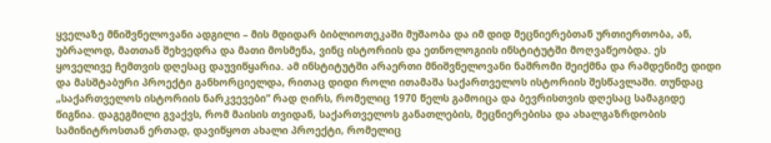ყველაზე მნიშვნელოვანი ადგილი – მის მდიდარ ბიბლიოთეკაში მუშაობა და იმ დიდ მეცნიერებთან ურთიერთობა, ან, უბრალოდ, მათთან შეხვედრა და მათი მოსმენა, ვინც ისტორიის და ეთნოლოგიის ინსტიტუტში მოღვაწეობდა. ეს ყოველივე ჩემთვის დღესაც დაუვიწყარია. ამ ინსტიტუტში არაერთი მნიშვნელოვანი ნაშრომი შეიქმნა და რამდენიმე დიდი და მასშტაბური პროექტი განხორციელდა, რითაც დიდი როლი ითამაშა საქართველოს ისტორიის შესწავლაში. თუნდაც „საქართველოს ისტორიის ნარკვევები“ რად ღირს, რომელიც 1970 წელს გამოიცა და ბევრისთვის დღესაც სამაგიდე წიგნია. დაგეგმილი გვაქვს, რომ მაისის თვიდან, საქართველოს განათლების, მეცნიერებისა და ახალგაზრდობის სამინიტროსთან ერთად, დავიწყოთ ახალი პროექტი, რომელიც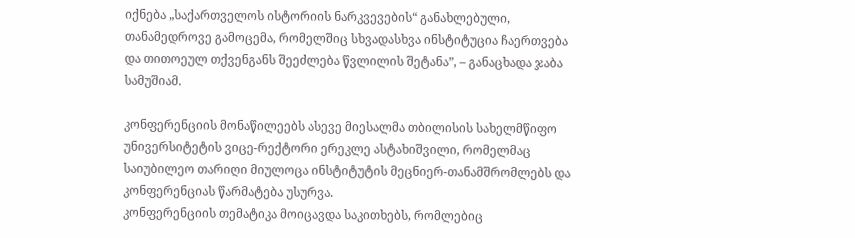იქნება „საქართველოს ისტორიის ნარკვევების“ განახლებული, თანამედროვე გამოცემა, რომელშიც სხვადასხვა ინსტიტუცია ჩაერთვება და თითოეულ თქვენგანს შეეძლება წვლილის შეტანა”, – განაცხადა ჯაბა სამუშიამ.

კონფერენციის მონაწილეებს ასევე მიესალმა თბილისის სახელმწიფო უნივერსიტეტის ვიცე-რექტორი ერეკლე ასტახიშვილი, რომელმაც საიუბილეო თარიღი მიულოცა ინსტიტუტის მეცნიერ-თანამშრომლებს და კონფერენციას წარმატება უსურვა.
კონფერენციის თემატიკა მოიცავდა საკითხებს, რომლებიც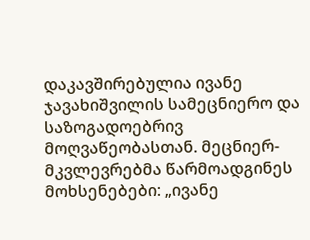დაკავშირებულია ივანე ჯავახიშვილის სამეცნიერო და საზოგადოებრივ მოღვაწეობასთან. მეცნიერ-მკვლევრებმა წარმოადგინეს მოხსენებები: „ივანე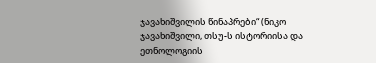ჯავახიშვილის წინაპრები“ (ნიკო ჯავახიშვილი, თსუ-ს ისტორიისა და ეთნოლოგიის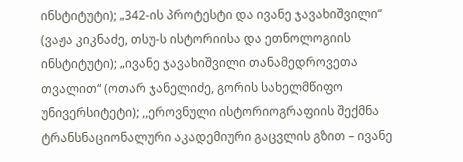ინსტიტუტი); „342-ის პროტესტი და ივანე ჯავახიშვილი“ (ვაჟა კიკნაძე, თსუ-ს ისტორიისა და ეთნოლოგიის ინსტიტუტი); „ივანე ჯავახიშვილი თანამედროვეთა თვალით“ (ოთარ ჯანელიძე, გორის სახელმწიფო უნივერსიტეტი); ,,ეროვნული ისტორიოგრაფიის შექმნა ტრანსნაციონალური აკადემიური გაცვლის გზით – ივანე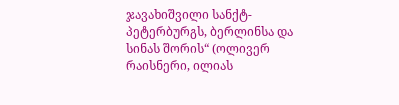ჯავახიშვილი სანქტ-პეტერბურგს, ბერლინსა და სინას შორის“ (ოლივერ რაისნერი, ილიას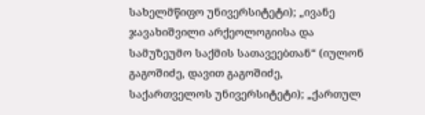სახელმწიფო უნივერსიტეტი); „ივანე ჯავახიშვილი არქეოლოგიისა და სამუზეუმო საქმის სათავეებთან“ (იულონ გაგოშიძე, დავით გაგოშიძე, საქართველოს უნივერსიტეტი); „ქართულ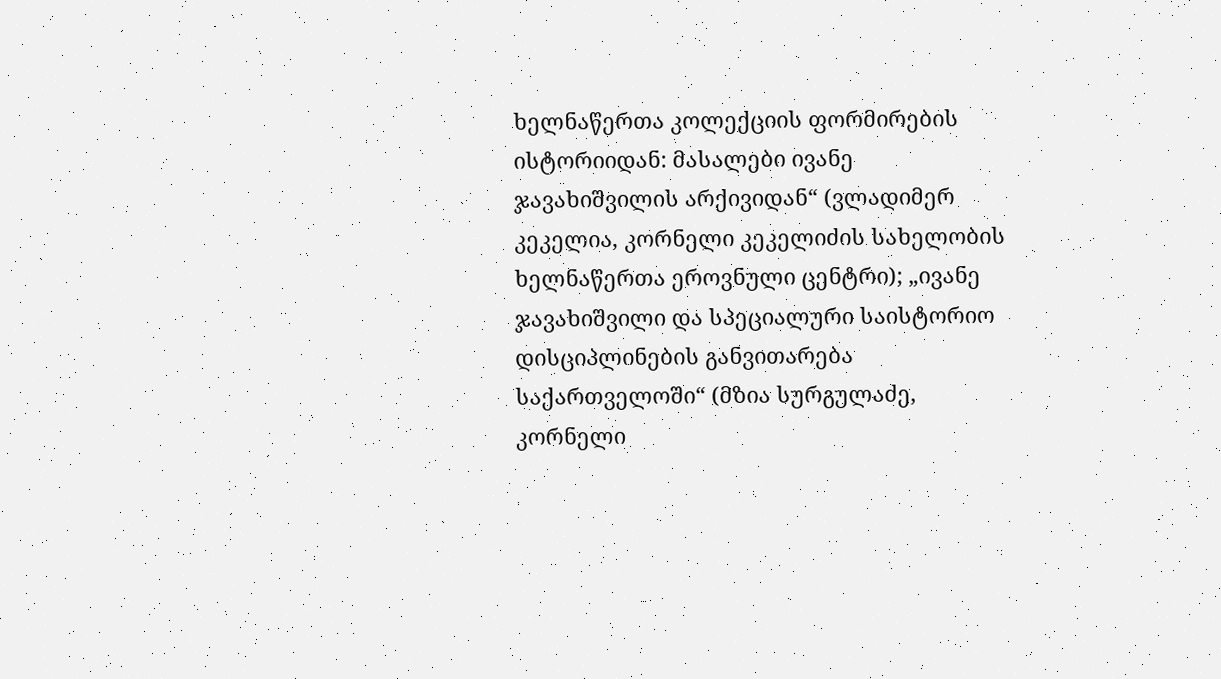ხელნაწერთა კოლექციის ფორმირების ისტორიიდან: მასალები ივანე ჯავახიშვილის არქივიდან“ (ვლადიმერ კეკელია, კორნელი კეკელიძის სახელობის ხელნაწერთა ეროვნული ცენტრი); „ივანე ჯავახიშვილი და სპეციალური საისტორიო დისციპლინების განვითარება საქართველოში“ (მზია სურგულაძე, კორნელი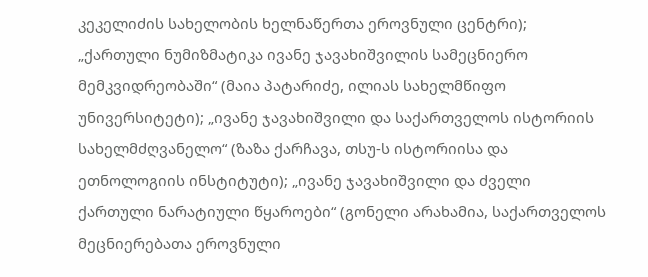კეკელიძის სახელობის ხელნაწერთა ეროვნული ცენტრი); „ქართული ნუმიზმატიკა ივანე ჯავახიშვილის სამეცნიერო მემკვიდრეობაში“ (მაია პატარიძე, ილიას სახელმწიფო უნივერსიტეტი); „ივანე ჯავახიშვილი და საქართველოს ისტორიის სახელმძღვანელო“ (ზაზა ქარჩავა, თსუ-ს ისტორიისა და ეთნოლოგიის ინსტიტუტი); „ივანე ჯავახიშვილი და ძველი ქართული ნარატიული წყაროები“ (გონელი არახამია, საქართველოს მეცნიერებათა ეროვნული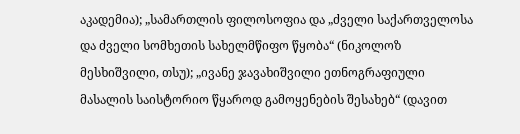აკადემია); „სამართლის ფილოსოფია და „ძველი საქართველოსა და ძველი სომხეთის სახელმწიფო წყობა“ (ნიკოლოზ მესხიშვილი, თსუ); „ივანე ჯავახიშვილი ეთნოგრაფიული მასალის საისტორიო წყაროდ გამოყენების შესახებ“ (დავით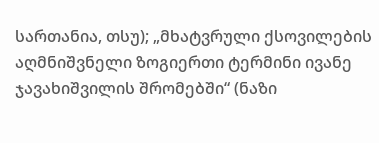სართანია, თსუ); „მხატვრული ქსოვილების აღმნიშვნელი ზოგიერთი ტერმინი ივანე ჯავახიშვილის შრომებში“ (ნაზი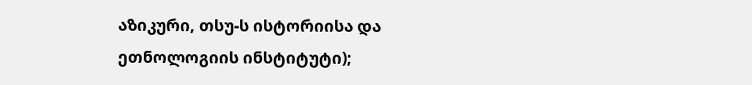აზიკური, თსუ-ს ისტორიისა და ეთნოლოგიის ინსტიტუტი);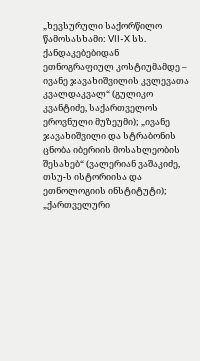„ხევსურული საქორწილო წამოსასხამი: VII-X სს. ქანდაკებებიდან ეთნოგრაფიულ კოსტიუმამდე – ივანე ჯავახიშვილის კვლევათა კვალდაკვალ“ (გულიკო კვანტიძე, საქართველოს ეროვნული მუზეუმი); „ივანე ჯავახიშვილი და სტრაბონის ცნობა იბერიის მოსახლეობის შესახებ“ (ვალერიან ვაშაკიძე, თსუ-ს ისტორიისა და ეთნოლოგიის ინსტიტუტი); „ქართველური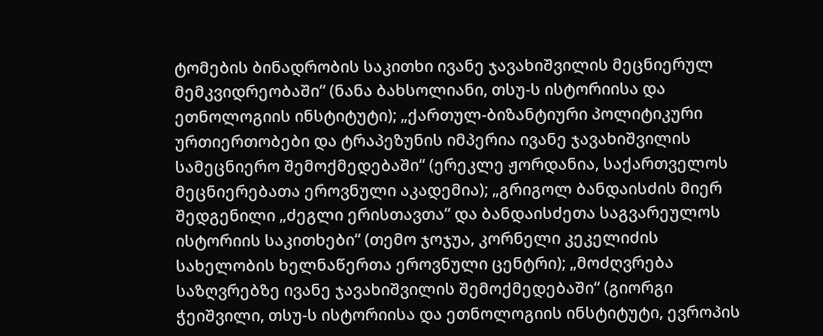ტომების ბინადრობის საკითხი ივანე ჯავახიშვილის მეცნიერულ მემკვიდრეობაში“ (ნანა ბახსოლიანი, თსუ-ს ისტორიისა და ეთნოლოგიის ინსტიტუტი); „ქართულ-ბიზანტიური პოლიტიკური ურთიერთობები და ტრაპეზუნის იმპერია ივანე ჯავახიშვილის სამეცნიერო შემოქმედებაში“ (ერეკლე ჟორდანია, საქართველოს მეცნიერებათა ეროვნული აკადემია); „გრიგოლ ბანდაისძის მიერ შედგენილი „ძეგლი ერისთავთა“ და ბანდაისძეთა საგვარეულოს ისტორიის საკითხები“ (თემო ჯოჯუა, კორნელი კეკელიძის სახელობის ხელნაწერთა ეროვნული ცენტრი); „მოძღვრება საზღვრებზე ივანე ჯავახიშვილის შემოქმედებაში“ (გიორგი ჭეიშვილი, თსუ-ს ისტორიისა და ეთნოლოგიის ინსტიტუტი, ევროპის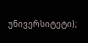უნივერსიტეტი);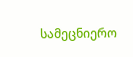სამეცნიერო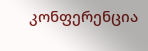კონფერენცია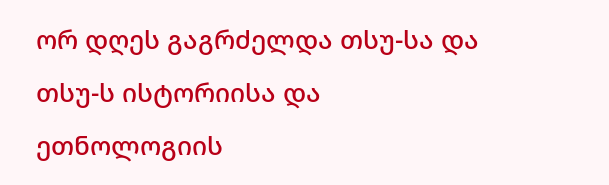ორ დღეს გაგრძელდა თსუ-სა და თსუ-ს ისტორიისა და ეთნოლოგიის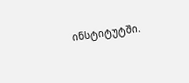ინსტიტუტში.